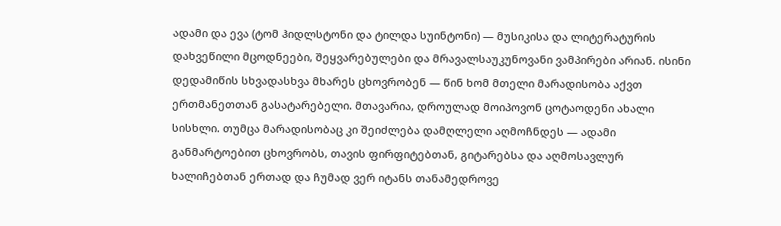ადამი და ევა (ტომ ჰიდლსტონი და ტილდა სუინტონი) — მუსიკისა და ლიტერატურის დახვეწილი მცოდნეები, შეყვარებულები და მრავალსაუკუნოვანი ვამპირები არიან. ისინი დედამიწის სხვადასხვა მხარეს ცხოვრობენ — წინ ხომ მთელი მარადისობა აქვთ ერთმანეთთან გასატარებელი. მთავარია, დროულად მოიპოვონ ცოტაოდენი ახალი სისხლი. თუმცა მარადისობაც კი შეიძლება დამღლელი აღმოჩნდეს — ადამი განმარტოებით ცხოვრობს, თავის ფირფიტებთან, გიტარებსა და აღმოსავლურ ხალიჩებთან ერთად და ჩუმად ვერ იტანს თანამედროვე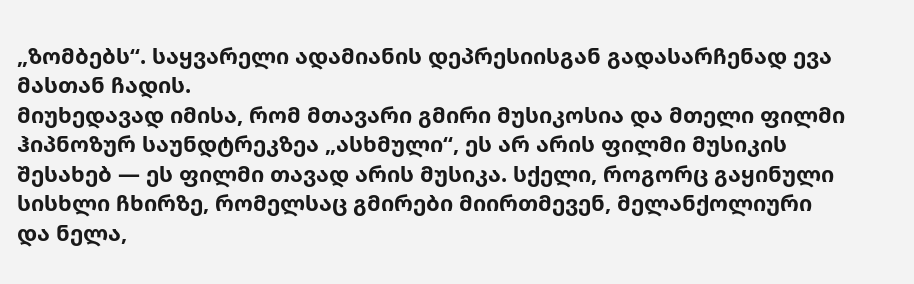„ზომბებს“. საყვარელი ადამიანის დეპრესიისგან გადასარჩენად ევა მასთან ჩადის.
მიუხედავად იმისა, რომ მთავარი გმირი მუსიკოსია და მთელი ფილმი ჰიპნოზურ საუნდტრეკზეა „ასხმული“, ეს არ არის ფილმი მუსიკის შესახებ — ეს ფილმი თავად არის მუსიკა. სქელი, როგორც გაყინული სისხლი ჩხირზე, რომელსაც გმირები მიირთმევენ, მელანქოლიური და ნელა,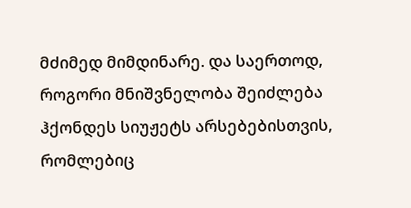მძიმედ მიმდინარე. და საერთოდ, როგორი მნიშვნელობა შეიძლება ჰქონდეს სიუჟეტს არსებებისთვის, რომლებიც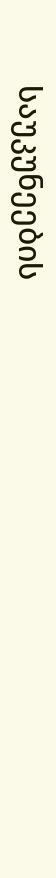საუკუნეების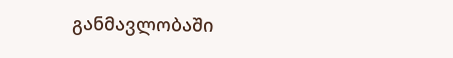განმავლობაში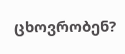ცხოვრობენ?